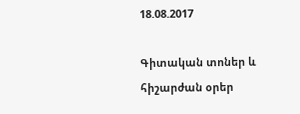18.08.2017

Գիտական տոներ և հիշարժան օրեր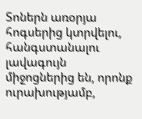Տոներն առօրյա հոգսերից կտրվելու, հանգստանալու լավագույն միջոցներից են, որոնք ուրախությամբ,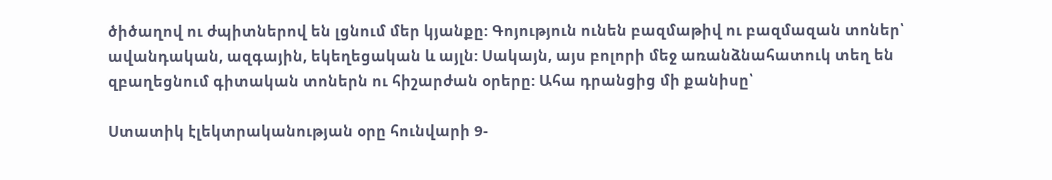ծիծաղով ու ժպիտներով են լցնում մեր կյանքը: Գոյություն ունեն բազմաթիվ ու բազմազան տոներ՝ ավանդական, ազգային, եկեղեցական և այլն: Սակայն, այս բոլորի մեջ առանձնահատուկ տեղ են զբաղեցնում գիտական տոներն ու հիշարժան օրերը: Ահա դրանցից մի քանիսը՝

Ստատիկ էլեկտրականության օրը հունվարի 9-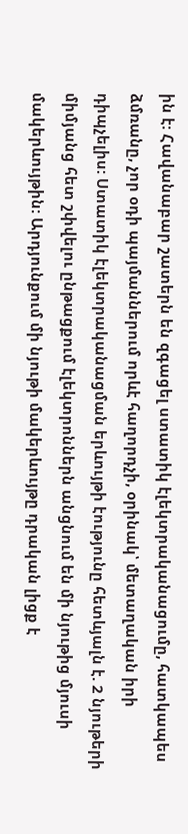ին է: Հավանաբար շատերն են զգացել ստատիկ էլեկտրականացումը, հատկապես ձմռանը, չոր օդի պայմաններում որևէ հաղորդչի, օրինակ՝ մետաղական իրի դիպչելիս: Ստատիկ էլեկտրականացման երևույթի էությունը հետևյալն է. 2 նյութերի միմյանց հետ շփվելու ընթացքում էլեկտրոններն անցնում են մի նյութից մյուսի մակերևույթին: Արդյունքում մի նյութի մակերևույթը դրական լիցք է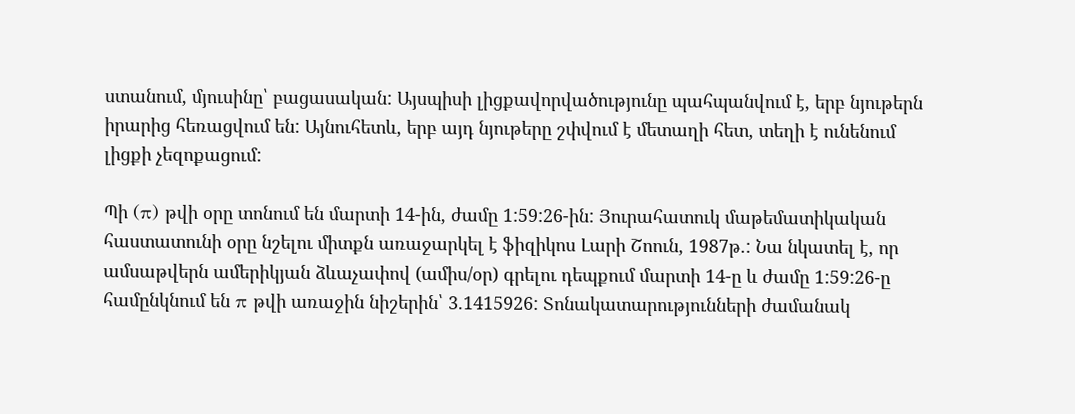ստանում, մյուսինը՝ բացասական: Այսպիսի լիցքավորվածությունը պահպանվում է, երբ նյութերն իրարից հեռացվում են: Այնուհետև, երբ այդ նյութերը շփվում է մետաղի հետ, տեղի է ունենում լիցքի չեզոքացում:

Պի (π) թվի օրը տոնում են մարտի 14-ին, ժամը 1:59:26-ին: Յուրահատուկ մաթեմատիկական հաստատունի օրը նշելու միտքն առաջարկել է ֆիզիկոս Լարի Շոուն, 1987թ.: Նա նկատել է, որ ամսաթվերն ամերիկյան ձևաչափով (ամիս/օր) գրելու դեպքում մարտի 14-ը և ժամը 1:59:26-ը համընկնում են π թվի առաջին նիշերին՝ 3.1415926: Տոնակատարությունների ժամանակ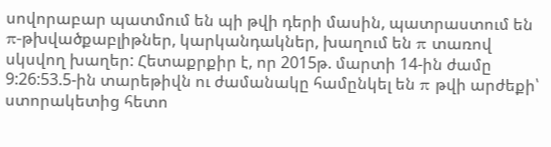սովորաբար պատմում են պի թվի դերի մասին, պատրաստում են π-թխվածքաբլիթներ, կարկանդակներ, խաղում են π տառով սկսվող խաղեր: Հետաքրքիր է, որ 2015թ. մարտի 14-ին ժամը 9:26:53.5-ին տարեթիվն ու ժամանակը համընկել են π թվի արժեքի՝ ստորակետից հետո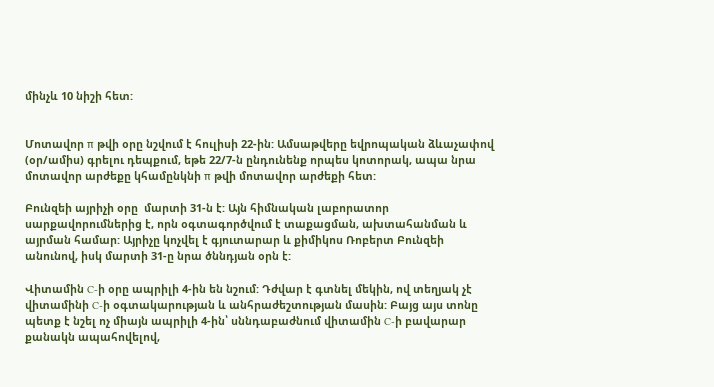մինչև 10 նիշի հետ:


Մոտավոր π թվի օրը նշվում է հուլիսի 22-ին: Ամսաթվերը եվրոպական ձևաչափով (օր/ամիս) գրելու դեպքում, եթե 22/7-ն ընդունենք որպես կոտորակ, ապա նրա մոտավոր արժեքը կհամընկնի π թվի մոտավոր արժեքի հետ:

Բունզեի այրիչի օրը  մարտի 31-ն է: Այն հիմնական լաբորատոր սարքավորումներից է, որն օգտագործվում է տաքացման, ախտահանման և այրման համար: Այրիչը կոչվել է գյուտարար և քիմիկոս Ռոբերտ Բունզեի անունով, իսկ մարտի 31-ը նրա ծննդյան օրն է:

Վիտամին C-ի օրը ապրիլի 4-ին են նշում: Դժվար է գտնել մեկին, ով տեղյակ չէ վիտամինի C-ի օգտակարության և անհրաժեշտության մասին: Բայց այս տոնը պետք է նշել ոչ միայն ապրիլի 4-ին՝ սննդաբաժնում վիտամին C-ի բավարար քանակն ապահովելով,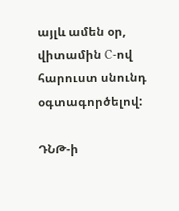այլև ամեն օր, վիտամին C-ով հարուստ սնունդ օգտագործելով:

ԴՆԹ-ի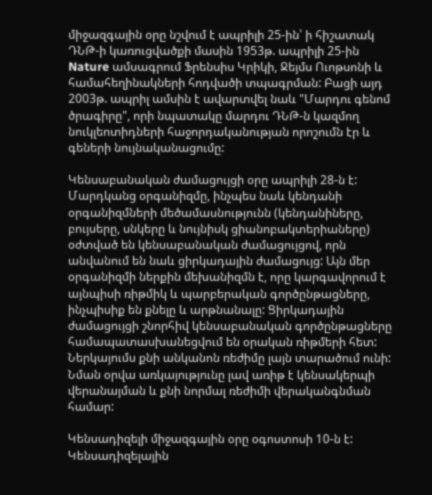միջազգային օրը նշվում է ապրիլի 25-ին՝ ի հիշատակ ԴՆԹ-ի կառուցվածքի մասին 1953թ. ապրիլի 25-ին Nature ամսագրում Ֆրենսիս Կրիկի, Ջեյմս Ուոթսոնի և համահեղինակների հոդվածի տպագրման: Բացի այդ 2003թ. ապրիլ ամսին է ավարտվել նաև "Մարդու գենոմ ծրագիրը", որի նպատակը մարդու ԴՆԹ-ն կազմող նուկլեոտիդների հաջորդականության որոշումն էր և գեների նույնականացումը:

Կենսաբանական ժամացույցի օրը ապրիլի 28-ն է: Մարդկանց օրգանիզմը, ինչպես նաև կենդանի օրգանիզմների մեծամասնությունն (կենդանիները, բույսերը, սնկերը և նույնիսկ ցիանոբակտերիաները) օժտված են կենսաբանական ժամացույցով, որն անվանում են նաև ցիրկադային ժամացույց: Այն մեր օրգանիզմի ներքին մեխանիզմն է, որը կարգավորում է այնպիսի ռիթմիկ և պարբերական գործընթացները, ինչպիսիք են քնելը և արթնանալը: Ցիրկադային ժամացույցի շնորհիվ կենսաբանական գործընթացները համապատասխանեցվում են օրական ռիթմերի հետ: Ներկայումս քնի անկանոն ռեժիմը լայն տարածում ունի: Նման օրվա առկայությունը լավ առիթ է կենսակերպի վերանայման և քնի նորմալ ռեժիմի վերականգնման համար:

Կենսադիզելի միջազգային օրը օգոստոսի 10-ն է: Կենսադիզելային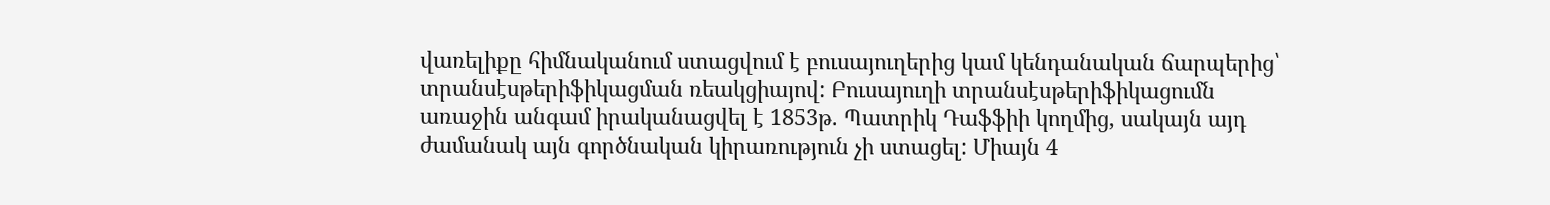վառելիքը հիմնականում ստացվում է բուսայուղերից կամ կենդանական ճարպերից՝ տրանսէսթերիֆիկացման ռեակցիայով: Բուսայուղի տրանսէսթերիֆիկացումն առաջին անգամ իրականացվել է 1853թ. Պատրիկ Դաֆֆիի կողմից, սակայն այդ ժամանակ այն գործնական կիրառություն չի ստացել: Միայն 4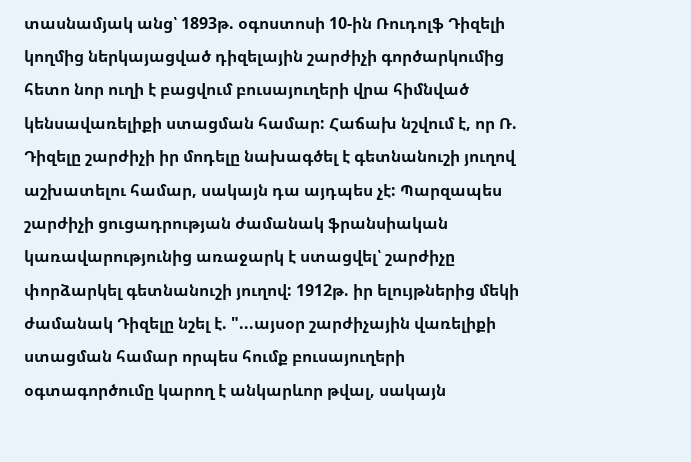տասնամյակ անց՝ 1893թ. օգոստոսի 10-ին Ռուդոլֆ Դիզելի կողմից ներկայացված դիզելային շարժիչի գործարկումից հետո նոր ուղի է բացվում բուսայուղերի վրա հիմնված կենսավառելիքի ստացման համար: Հաճախ նշվում է, որ Ռ. Դիզելը շարժիչի իր մոդելը նախագծել է գետնանուշի յուղով աշխատելու համար, սակայն դա այդպես չէ: Պարզապես շարժիչի ցուցադրության ժամանակ ֆրանսիական կառավարությունից առաջարկ է ստացվել՝ շարժիչը փորձարկել գետնանուշի յուղով: 1912թ. իր ելույթներից մեկի ժամանակ Դիզելը նշել է. "...այսօր շարժիչային վառելիքի ստացման համար որպես հումք բուսայուղերի օգտագործումը կարող է անկարևոր թվալ, սակայն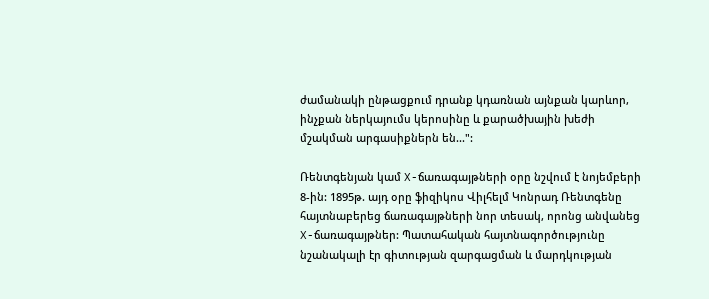ժամանակի ընթացքում դրանք կդառնան այնքան կարևոր, ինչքան ներկայումս կերոսինը և քարածխային խեժի մշակման արգասիքներն են...":

Ռենտգենյան կամ X-ճառագայթների օրը նշվում է նոյեմբերի 8-ին: 1895թ. այդ օրը ֆիզիկոս Վիլհելմ Կոնրադ Ռենտգենը հայտնաբերեց ճառագայթների նոր տեսակ, որոնց անվանեց X-ճառագայթներ: Պատահական հայտնագործությունը նշանակալի էր գիտության զարգացման և մարդկության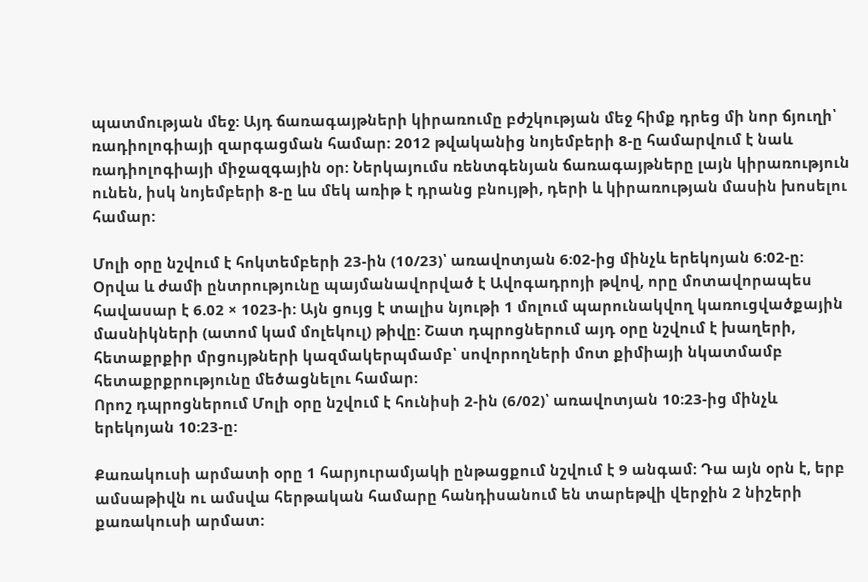պատմության մեջ: Այդ ճառագայթների կիրառումը բժշկության մեջ հիմք դրեց մի նոր ճյուղի՝ ռադիոլոգիայի զարգացման համար: 2012 թվականից նոյեմբերի 8-ը համարվում է նաև ռադիոլոգիայի միջազգային օր: Ներկայումս ռենտգենյան ճառագայթները լայն կիրառություն ունեն, իսկ նոյեմբերի 8-ը ևս մեկ առիթ է դրանց բնույթի, դերի և կիրառության մասին խոսելու համար:

Մոլի օրը նշվում է հոկտեմբերի 23-ին (10/23)՝ առավոտյան 6:02-ից մինչև երեկոյան 6:02-ը: Օրվա և ժամի ընտրությունը պայմանավորված է Ավոգադրոյի թվով, որը մոտավորապես հավասար է 6.02 × 1023-ի: Այն ցույց է տալիս նյութի 1 մոլում պարունակվող կառուցվածքային մասնիկների (ատոմ կամ մոլեկուլ) թիվը: Շատ դպրոցներում այդ օրը նշվում է խաղերի, հետաքրքիր մրցույթների կազմակերպմամբ՝ սովորողների մոտ քիմիայի նկատմամբ հետաքրքրությունը մեծացնելու համար:
Որոշ դպրոցներում Մոլի օրը նշվում է հունիսի 2-ին (6/02)՝ առավոտյան 10:23-ից մինչև երեկոյան 10:23-ը:

Քառակուսի արմատի օրը 1 հարյուրամյակի ընթացքում նշվում է 9 անգամ: Դա այն օրն է, երբ ամսաթիվն ու ամսվա հերթական համարը հանդիսանում են տարեթվի վերջին 2 նիշերի քառակուսի արմատ: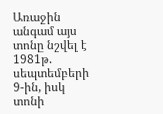Առաջին անգամ այս տոնը նշվել է 1981թ. սեպտեմբերի 9-ին, իսկ տոնի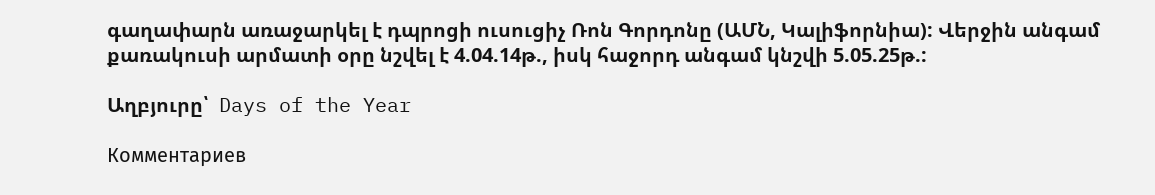գաղափարն առաջարկել է դպրոցի ուսուցիչ Ռոն Գորդոնը (ԱՄՆ, Կալիֆորնիա): Վերջին անգամ քառակուսի արմատի օրը նշվել է 4.04.14թ., իսկ հաջորդ անգամ կնշվի 5.05.25թ.:

Աղբյուրը՝  Days of the Year

Комментариев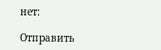нет:

Отправить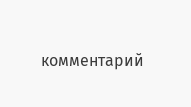комментарий